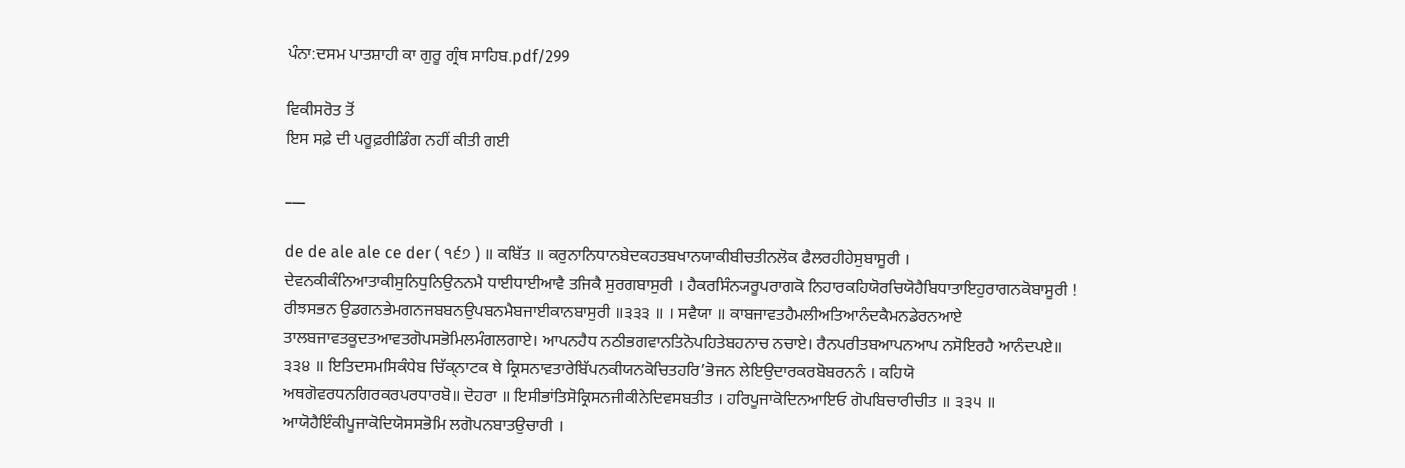ਪੰਨਾ:ਦਸਮ ਪਾਤਸ਼ਾਹੀ ਕਾ ਗੁਰੂ ਗ੍ਰੰਥ ਸਾਹਿਬ.pdf/299

ਵਿਕੀਸਰੋਤ ਤੋਂ
ਇਸ ਸਫ਼ੇ ਦੀ ਪਰੂਫ਼ਰੀਡਿੰਗ ਨਹੀਂ ਕੀਤੀ ਗਈ

___

de de ale ale ce der ( ੧੬੭ ) ॥ ਕਬਿੱਤ ॥ ਕਰੁਨਾਨਿਧਾਨਬੇਦਕਹਤਬਖਾਨਯਾਕੀਬੀਚਤੀਨਲੋਕ ਫੈਲਰਹੀਹੇਸੁਬਾਸੂਰੀ । ਦੇਵਨਕੀਕੰਨਿਆਤਾਕੀਸੁਨਿਧੁਨਿਉਨਨਮੈ ਧਾਈਧਾਈਆਵੈ ਤਜਿਕੈ ਸੁਰਗਬਾਸੁਰੀ । ਹੈਕਰਸਿੰਨ੍ਯਰੂਪਰਾਗਕੋ ਨਿਹਾਰਕਹਿਯੋਰਚਿਯੋਹੈਬਿਧਾਤਾਇਹੁਰਾਗਨਕੋਬਾਸੂਰੀ ! ਰੀਝਸਭਨ ਉਡਗਨਭੇਮਗਨਜਬਬਨਉਪਬਨਮੈਬਜਾਈਕਾਨਬਾਸੁਰੀ ॥੩੩੩ ॥ । ਸਵੈਯਾ ॥ ਕਾਬਜਾਵਤਹੈਮਲੀਅਤਿਆਨੰਦਕੈਮਨਡੇਰਨਆਏ ਤਾਲਬਜਾਵਤਕੂਦਤਆਵਤਗੋਪਸਭੋਮਿਲਮੰਗਲਗਾਏ। ਆਪਨਹੈਧ ਨਠੀਭਗਵਾਨਤਿਨੋਪਹਿਤੇਬਹਨਾਚ ਨਚਾਏ। ਰੈਨਪਰੀਤਬਆਪਨਆਪ ਨਸੋਇਰਹੈ ਆਨੰਦਪਏ॥ ੩੩੪ ॥ ਇਤਿਦਸਮਸਿਕੰਧੇਬ ਚਿੱਕ੍ਨਾਟਕ ਥੇ ਕ੍ਰਿਸਨਾਵਤਾਰੇਬਿੱਪਨਕੀਯਨਕੋਚਿਤਹਰਿ’ਭੋਜਨ ਲੇਇਉਦਾਰਕਰਬੋਬਰਨਨੰ । ਕਹਿਯੋ ਅਥਗੋਵਰਧਨਗਿਰਕਰਪਰਧਾਰਬੋ॥ ਦੋਹਰਾ ॥ ਇਸੀਭਾਂਤਿਸੋਕ੍ਰਿਸਨਜੀਕੀਨੇਦਿਵਸਬਤੀਤ । ਹਰਿਪੂਜਾਕੋਦਿਨਆਇਓ ਗੋਪਬਿਚਾਰੀਚੀਤ ॥ ੩੩੫ ॥ ਆਯੋਹੈਇੰਕੀਪੂਜਾਕੋਦਿਯੋਸਸਭੋਮਿ ਲਗੋਪਨਬਾਤਉਚਾਰੀ ।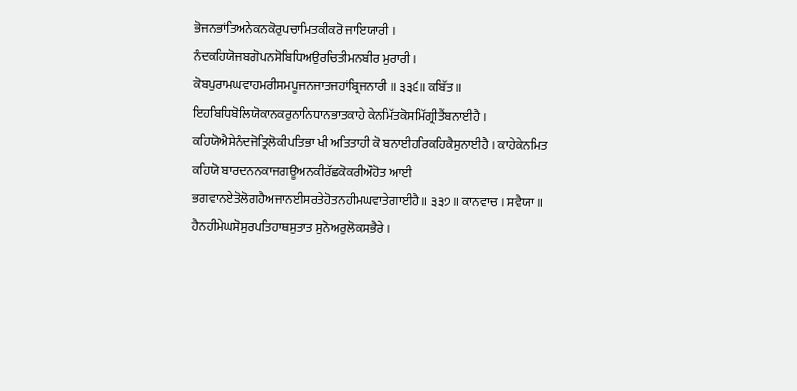ਭੋਜਨਭਾਂਤਿਅਨੇਕਨਕੋਰੁਪਚਾਮਿਤਕੀਕਰੋ ਜਾਇਯਾਰੀ । ਨੰਦਕਹਿਯੋਜਬਗੋਪਨਸੋਬਿਧਿਅਉਰਚਿਤੀਮਨਬੀਰ ਮੁਰਾਰੀ । ਕੋਬਪੁਰਾਮਘਵਾਹਮਰੀਸਮਪੂਜਨਜਾਤਜਹਾਂਬ੍ਰਿਜਨਾਰੀ ॥ ੩੩੬॥ ਕਬਿੱਤ ॥ ਇਹਬਿਧਿਬੋਲਿਯੋਕਾਨਕਰੁਨਾਨਿਧਾਨਭਾਤਕਾਹੇ ਕੇਨਮਿੱਤਕੋਸਮਿੱਗ੍ਰੀਤੈਂਬਨਾਈਹੈ । ਕਹਿਯੋਐਸੇਨੰਦਜੋਤ੍ਰਿਲੋਕੀਪਤਿਭਾ ਖੀ ਅਤਿਤਾਹੀ ਕੋ ਬਨਾਈਹਰਿਕਹਿਕੈਸੁਨਾਈਹੈ । ਕਾਹੇਕੇਨਮਿਤ ਕਹਿਯੋ ਬਾਰਦਨਨਕਾਜਗਊਅਨਕੀਰੱਛਕੋਕਰੀਔਹੋਤ ਆਈ ਭਗਵਾਨਏਤੋਲੋਗਹੈਅਜਾਨਈਸਰਤੇਹੋਤਨਹੀਮਘਵਾਤੇਗਾਈਹੈ॥ ੩੩੭॥ ਕਾਨਵਾਚ । ਸਵੈਯਾ ॥ ਹੈਨਹੀਮੇਘਸੋਸੁਰਪਤਿਹਾਥਸੁਤਾਤ ਸੁਨੋਅਰੁਲੋਕਸਭੈਰੇ ।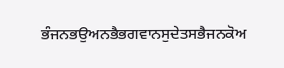ਭੰਜਨਭਉਅਨਭੈਭਗਵਾਨਸੁਦੇਤਸਭੈਜਨਕੋਅ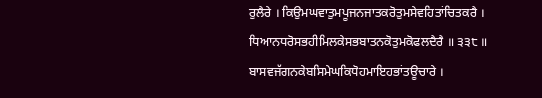ਰੁਲੈਰੇ । ਕਿਉਮਘਵਾਤੁਮਪੂਜਨਜਾਤਕਰੋਤੁਮਸੇਵਹਿਤਾਂਚਿਤਕਰੈ । ਧਿਆਨਧਰੋਸਭਹੀਮਿਲਕੇਸਭਬਾਤਨਕੋਤੁਮਕੋਫਲਦੈਰੈ ॥ ੩੩੮ ॥ ਬਾਸਵਜੱਗਨਕੇਬਸਿਮੇਘਕਿਧੋਹਮਾਇਹਭਾਂਤਊਚਾਰੇ ।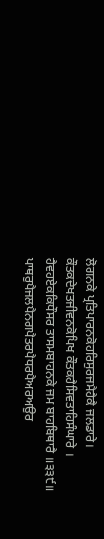ਲੋਗਨਕੇ ਪ੍ਰਤਿਪਾਰਨਕੋਹਰਿਸੁਰਜਮੈਹੈਕੈ ਜਲਡਾਰੇ। ਕੌਤਕਦੇਖਤਜੀਵਨਕੋਪਿਖ ਕੌਤਕਹੈਸਿਵਤਾਹਿਸੰਘਾਰੇ । ਹੈਵਹਏਕਕਿਧੌਸਰ ਤਾਸਮਬਾਹਨਕੇ ਜਮ ਬਾਹਬਿਥਾਰੈ ॥੩੩੯॥ ਪਾਥਰੁਪੈਜਲਪੈਨਗਪੈਤਰਪੈਧਰਪੈਅਰਅਉਰ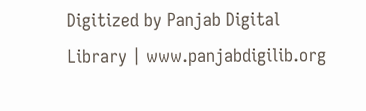Digitized by Panjab Digital Library | www.panjabdigilib.org